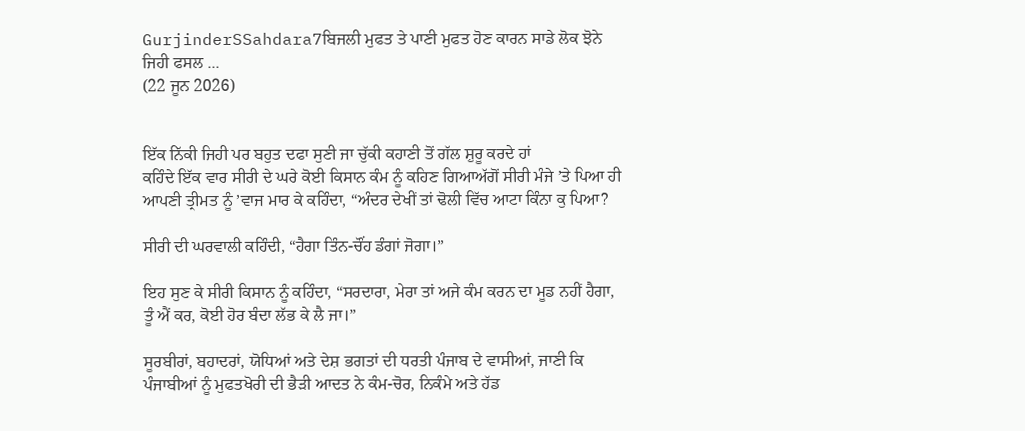GurjinderSSahdara7ਬਿਜਲੀ ਮੁਫਤ ਤੇ ਪਾਣੀ ਮੁਫਤ ਹੋਣ ਕਾਰਨ ਸਾਡੇ ਲੋਕ ਝੋਨੇ ਜਿਹੀ ਫਸਲ ...
(22 ਜੂਨ 2026)


ਇੱਕ ਨਿੱਕੀ ਜਿਹੀ ਪਰ ਬਹੁਤ ਦਫਾ ਸੁਣੀ ਜਾ ਚੁੱਕੀ ਕਹਾਣੀ ਤੋਂ ਗੱਲ ਸ਼ੁਰੂ ਕਰਦੇ ਹਾਂ
ਕਹਿੰਦੇ ਇੱਕ ਵਾਰ ਸੀਰੀ ਦੇ ਘਰੇ ਕੋਈ ਕਿਸਾਨ ਕੰਮ ਨੂੰ ਕਹਿਣ ਗਿਆਅੱਗੋਂ ਸੀਰੀ ਮੰਜੇ ’ਤੇ ਪਿਆ ਹੀ ਆਪਣੀ ਤ੍ਰੀਮਤ ਨੂੰ ’ਵਾਜ ਮਾਰ ਕੇ ਕਹਿੰਦਾ, “ਅੰਦਰ ਦੇਖੀਂ ਤਾਂ ਢੋਲੀ ਵਿੱਚ ਆਟਾ ਕਿੰਨਾ ਕੁ ਪਿਆ?

ਸੀਰੀ ਦੀ ਘਰਵਾਲੀ ਕਹਿੰਦੀ, “ਹੈਗਾ ਤਿੰਨ-ਚੌਂਹ ਡੰਗਾਂ ਜੋਗਾ।”

ਇਹ ਸੁਣ ਕੇ ਸੀਰੀ ਕਿਸਾਨ ਨੂੰ ਕਹਿੰਦਾ, “ਸਰਦਾਰਾ, ਮੇਰਾ ਤਾਂ ਅਜੇ ਕੰਮ ਕਰਨ ਦਾ ਮੂਡ ਨਹੀਂ ਹੈਗਾ, ਤੂੰ ਐਂ ਕਰ, ਕੋਈ ਹੋਰ ਬੰਦਾ ਲੱਭ ਕੇ ਲੈ ਜਾ।”

ਸੂਰਬੀਰਾਂ, ਬਹਾਦਰਾਂ, ਯੋਧਿਆਂ ਅਤੇ ਦੇਸ਼ ਭਗਤਾਂ ਦੀ ਧਰਤੀ ਪੰਜਾਬ ਦੇ ਵਾਸੀਆਂ, ਜਾਣੀ ਕਿ ਪੰਜਾਬੀਆਂ ਨੂੰ ਮੁਫਤਖੋਰੀ ਦੀ ਭੈੜੀ ਆਦਤ ਨੇ ਕੰਮ-ਚੋਰ, ਨਿਕੰਮੇ ਅਤੇ ਹੱਡ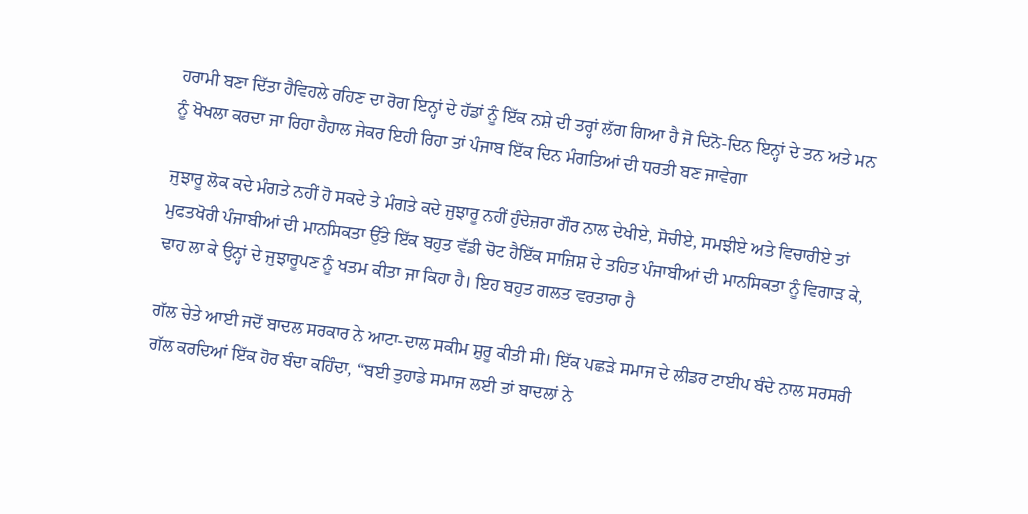ਹਰਾਮੀ ਬਣਾ ਦਿੱਤਾ ਹੈਵਿਹਲੇ ਰਹਿਣ ਦਾ ਰੋਗ ਇਨ੍ਹਾਂ ਦੇ ਹੱਡਾਂ ਨੂੰ ਇੱਕ ਨਸ਼ੇ ਦੀ ਤਰ੍ਹਾਂ ਲੱਗ ਗਿਆ ਹੈ ਜੋ ਦਿਨੋ-ਦਿਨ ਇਨ੍ਹਾਂ ਦੇ ਤਨ ਅਤੇ ਮਨ ਨੂੰ ਖੋਖਲਾ ਕਰਦਾ ਜਾ ਰਿਹਾ ਹੈਹਾਲ ਜੇਕਰ ਇਹੀ ਰਿਹਾ ਤਾਂ ਪੰਜਾਬ ਇੱਕ ਦਿਨ ਮੰਗਤਿਆਂ ਦੀ ਧਰਤੀ ਬਣ ਜਾਵੇਗਾ

ਜੁਝਾਰੂ ਲੋਕ ਕਦੇ ਮੰਗਤੇ ਨਹੀਂ ਹੋ ਸਕਦੇ ਤੇ ਮੰਗਤੇ ਕਦੇ ਜੁਝਾਰੂ ਨਹੀਂ ਹੁੰਦੇਜ਼ਰਾ ਗੌਰ ਨਾਲ ਦੇਖੀਏ, ਸੋਚੀਏ, ਸਮਝੀਏ ਅਤੇ ਵਿਚਾਰੀਏ ਤਾਂ ਮੁਫਤਖੋਰੀ ਪੰਜਾਬੀਆਂ ਦੀ ਮਾਨਸਿਕਤਾ ਉੱਤੇ ਇੱਕ ਬਹੁਤ ਵੱਡੀ ਚੋਟ ਹੈਇੱਕ ਸਾਜ਼ਿਸ਼ ਦੇ ਤਹਿਤ ਪੰਜਾਬੀਆਂ ਦੀ ਮਾਨਸਿਕਤਾ ਨੂੰ ਵਿਗਾੜ ਕੇ, ਢਾਹ ਲਾ ਕੇ ਉਨ੍ਹਾਂ ਦੇ ਜੁਝਾਰੂਪਣ ਨੂੰ ਖਤਮ ਕੀਤਾ ਜਾ ਕਿਹਾ ਹੈ। ਇਹ ਬਹੁਤ ਗਲਤ ਵਰਤਾਰਾ ਹੈ

ਗੱਲ ਚੇਤੇ ਆਈ ਜਦੋਂ ਬਾਦਲ ਸਰਕਾਰ ਨੇ ਆਟਾ-ਦਾਲ ਸਕੀਮ ਸ਼ੁਰੂ ਕੀਤੀ ਸੀ। ਇੱਕ ਪਛੜੇ ਸਮਾਜ ਦੇ ਲੀਡਰ ਟਾਈਪ ਬੰਦੇ ਨਾਲ ਸਰਸਰੀ ਗੱਲ ਕਰਦਿਆਂ ਇੱਕ ਹੋਰ ਬੰਦਾ ਕਹਿੰਦਾ, “ਬਈ ਤੁਹਾਡੇ ਸਮਾਜ ਲਈ ਤਾਂ ਬਾਦਲਾਂ ਨੇ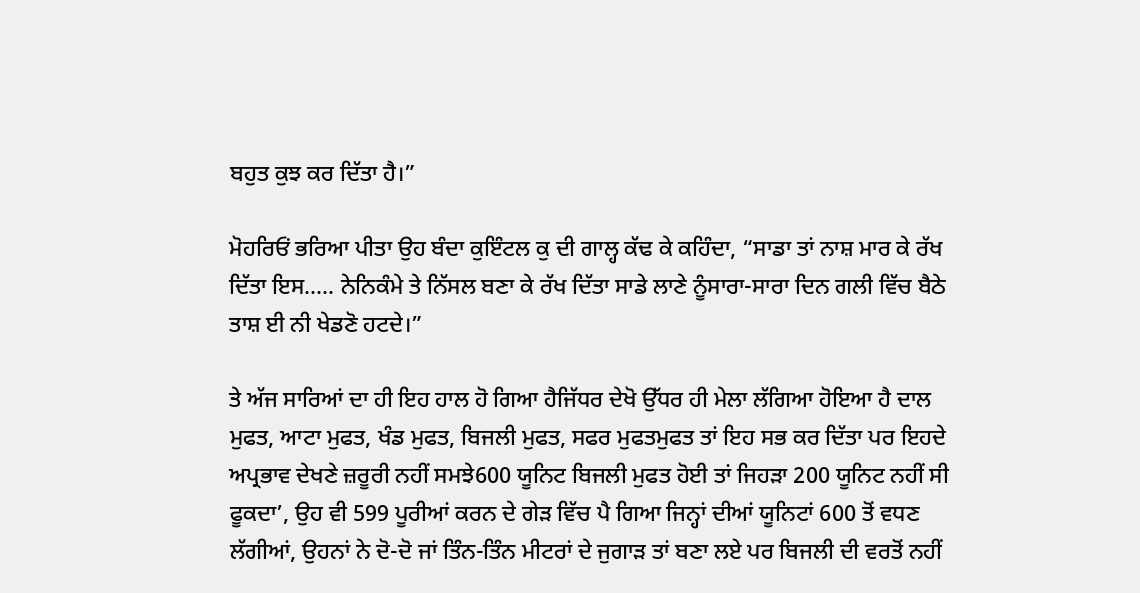ਬਹੁਤ ਕੁਝ ਕਰ ਦਿੱਤਾ ਹੈ।”

ਮੋਹਰਿਓਂ ਭਰਿਆ ਪੀਤਾ ਉਹ ਬੰਦਾ ਕੁਇੰਟਲ ਕੁ ਦੀ ਗਾਲ੍ਹ ਕੱਢ ਕੇ ਕਹਿੰਦਾ, “ਸਾਡਾ ਤਾਂ ਨਾਸ਼ ਮਾਰ ਕੇ ਰੱਖ ਦਿੱਤਾ ਇਸ….. ਨੇਨਿਕੰਮੇ ਤੇ ਨਿੱਸਲ ਬਣਾ ਕੇ ਰੱਖ ਦਿੱਤਾ ਸਾਡੇ ਲਾਣੇ ਨੂੰਸਾਰਾ-ਸਾਰਾ ਦਿਨ ਗਲੀ ਵਿੱਚ ਬੈਠੇ ਤਾਸ਼ ਈ ਨੀ ਖੇਡਣੋ ਹਟਦੇ।”

ਤੇ ਅੱਜ ਸਾਰਿਆਂ ਦਾ ਹੀ ਇਹ ਹਾਲ ਹੋ ਗਿਆ ਹੈਜਿੱਧਰ ਦੇਖੋ ਉੱਧਰ ਹੀ ਮੇਲਾ ਲੱਗਿਆ ਹੋਇਆ ਹੈ ਦਾਲ ਮੁਫਤ, ਆਟਾ ਮੁਫਤ, ਖੰਡ ਮੁਫਤ, ਬਿਜਲੀ ਮੁਫਤ, ਸਫਰ ਮੁਫਤਮੁਫਤ ਤਾਂ ਇਹ ਸਭ ਕਰ ਦਿੱਤਾ ਪਰ ਇਹਦੇ ਅਪ੍ਰਭਾਵ ਦੇਖਣੇ ਜ਼ਰੂਰੀ ਨਹੀਂ ਸਮਝੇ600 ਯੂਨਿਟ ਬਿਜਲੀ ਮੁਫਤ ਹੋਈ ਤਾਂ ਜਿਹੜਾ 200 ਯੂਨਿਟ ਨਹੀਂ ਸੀ ਫੂਕਦਾ’, ਉਹ ਵੀ 599 ਪੂਰੀਆਂ ਕਰਨ ਦੇ ਗੇੜ ਵਿੱਚ ਪੈ ਗਿਆ ਜਿਨ੍ਹਾਂ ਦੀਆਂ ਯੂਨਿਟਾਂ 600 ਤੋਂ ਵਧਣ ਲੱਗੀਆਂ, ਉਹਨਾਂ ਨੇ ਦੋ-ਦੋ ਜਾਂ ਤਿੰਨ-ਤਿੰਨ ਮੀਟਰਾਂ ਦੇ ਜੁਗਾੜ ਤਾਂ ਬਣਾ ਲਏ ਪਰ ਬਿਜਲੀ ਦੀ ਵਰਤੋਂ ਨਹੀਂ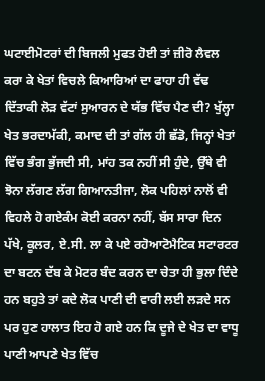ਘਟਾਈਮੋਟਰਾਂ ਦੀ ਬਿਜਲੀ ਮੁਫਤ ਹੋਈ ਤਾਂ ਜ਼ੀਰੋ ਲੈਵਲ ਕਰਾ ਕੇ ਖੇਤਾਂ ਵਿਚਲੇ ਕਿਆਰਿਆਂ ਦਾ ਫਾਹਾ ਹੀ ਵੱਢ ਦਿੱਤਾਕੀ ਲੋੜ ਵੱਟਾਂ ਸੁਆਰਨ ਦੇ ਯੱਭ ਵਿੱਚ ਪੈਣ ਦੀ? ਖੁੱਲ੍ਹਾ ਖੇਤ ਭਰਦਾਮੱਕੀ, ਕਮਾਦ ਦੀ ਤਾਂ ਗੱਲ ਹੀ ਛੱਡੋ, ਜਿਨ੍ਹਾਂ ਖੇਤਾਂ ਵਿੱਚ ਭੰਗ ਭੁੱਜਦੀ ਸੀ, ਮਾਂਹ ਤਕ ਨਹੀਂ ਸੀ ਹੁੰਦੇ, ਉੱਥੇ ਵੀ ਝੋਨਾ ਲੱਗਣ ਲੱਗ ਗਿਆਨਤੀਜਾ, ਲੋਕ ਪਹਿਲਾਂ ਨਾਲੋਂ ਵੀ ਵਿਹਲੇ ਹੋ ਗਏਕੰਮ ਕੋਈ ਕਰਨਾ ਨਹੀਂ, ਬੱਸ ਸਾਰਾ ਦਿਨ ਪੱਖੇ, ਕੂਲਰ, ਏ.ਸੀ. ਲਾ ਕੇ ਪਏ ਰਹੋਆਟੋਮੈਟਿਕ ਸਟਾਰਟਰ ਦਾ ਬਟਨ ਦੱਬ ਕੇ ਮੋਟਰ ਬੰਦ ਕਰਨ ਦਾ ਚੇਤਾ ਹੀ ਭੁਲਾ ਦਿੰਦੇ ਹਨ ਬਹੁਤੇ ਤਾਂ ਕਦੇ ਲੋਕ ਪਾਣੀ ਦੀ ਵਾਰੀ ਲਈ ਲੜਦੇ ਸਨ ਪਰ ਹੁਣ ਹਾਲਾਤ ਇਹ ਹੋ ਗਏ ਹਨ ਕਿ ਦੂਜੇ ਦੇ ਖੇਤ ਦਾ ਵਾਧੂ ਪਾਣੀ ਆਪਣੇ ਖੇਤ ਵਿੱਚ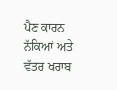ਪੈਣ ਕਾਰਨ ਨੱਕਿਆਂ ਅਤੇ ਵੱਤਰ ਖਰਾਬ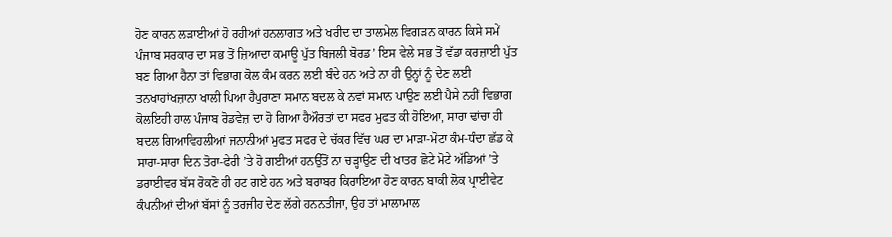ਹੋਣ ਕਾਰਨ ਲੜਾਈਆਂ ਹੋ ਰਹੀਆਂ ਹਨਲਾਗਤ ਅਤੇ ਖਰੀਦ ਦਾ ਤਾਲਮੇਲ ਵਿਗੜਨ ਕਾਰਨ ਕਿਸੇ ਸਮੇਂ ਪੰਜਾਬ ਸਰਕਾਰ ਦਾ ਸਭ ਤੋਂ ਜ਼ਿਆਦਾ ਕਮਾਊ ਪੁੱਤ ਬਿਜਲੀ ਬੋਰਡ’ ਇਸ ਵੇਲੇ ਸਭ ਤੋਂ ਵੱਡਾ ਕਰਜ਼ਾਈ ਪੁੱਤ ਬਣ ਗਿਆ ਹੈਨਾ ਤਾਂ ਵਿਭਾਗ ਕੋਲ ਕੰਮ ਕਰਨ ਲਈ ਬੰਦੇ ਹਨ ਅਤੇ ਨਾ ਹੀ ਉਨ੍ਹਾਂ ਨੂੰ ਦੇਣ ਲਈ ਤਨਖਾਹਾਂਖਜ਼ਾਨਾ ਖਾਲੀ ਪਿਆ ਹੈਪੁਰਾਣਾ ਸਮਾਨ ਬਦਲ ਕੇ ਨਵਾਂ ਸਮਾਨ ਪਾਉਣ ਲਈ ਪੈਸੇ ਨਹੀਂ ਵਿਭਾਗ ਕੋਲਇਹੀ ਹਾਲ ਪੰਜਾਬ ਰੋਡਵੇਜ਼ ਦਾ ਹੋ ਗਿਆ ਹੈਔਰਤਾਂ ਦਾ ਸਫਰ ਮੁਫਤ ਕੀ ਹੋਇਆ, ਸਾਰਾ ਢਾਂਚਾ ਹੀ ਬਦਲ ਗਿਆਵਿਹਲੀਆਂ ਜਨਾਨੀਆਂ ਮੁਫਤ ਸਫਰ ਦੇ ਚੱਕਰ ਵਿੱਚ ਘਰ ਦਾ ਮਾੜਾ-ਮੋਟਾ ਕੰਮ-ਧੰਦਾ ਛੱਡ ਕੇ ਸਾਰਾ-ਸਾਰਾ ਦਿਨ ਤੋਰਾ-ਫੇਰੀ ’ਤੇ ਹੋ ਗਈਆਂ ਹਨਉੱਤੋਂ ਨਾ ਚੜ੍ਹਾਉਣ ਦੀ ਖਾਤਰ ਛੋਟੇ ਮੋਟੇ ਅੱਡਿਆਂ ’ਤੇ ਡਰਾਈਵਰ ਬੱਸ ਰੋਕਣੋ ਹੀ ਹਟ ਗਏ ਹਨ ਅਤੇ ਬਰਾਬਰ ਕਿਰਾਇਆ ਹੋਣ ਕਾਰਨ ਬਾਕੀ ਲੋਕ ਪ੍ਰਾਈਵੇਟ ਕੰਪਨੀਆਂ ਦੀਆਂ ਬੱਸਾਂ ਨੂੰ ਤਰਜੀਹ ਦੇਣ ਲੱਗੇ ਹਨਨਤੀਜਾ, ਉਹ ਤਾਂ ਮਾਲਾਮਾਲ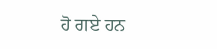ਹੋ ਗਏ ਹਨ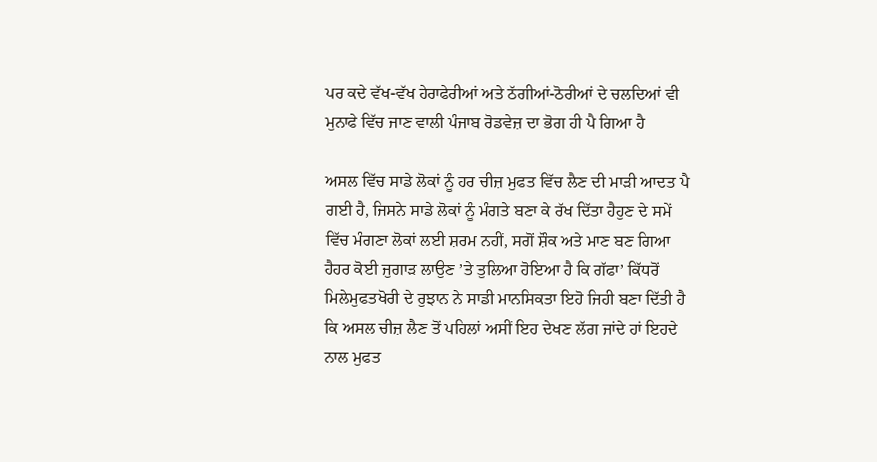ਪਰ ਕਦੇ ਵੱਖ-ਵੱਖ ਹੇਰਾਫੇਰੀਆਂ ਅਤੇ ਠੱਗੀਆਂ-ਠੋਰੀਆਂ ਦੇ ਚਲਦਿਆਂ ਵੀ ਮੁਨਾਫੇ ਵਿੱਚ ਜਾਣ ਵਾਲੀ ਪੰਜਾਬ ਰੋਡਵੇਜ਼ ਦਾ ਭੋਗ ਹੀ ਪੈ ਗਿਆ ਹੈ

ਅਸਲ ਵਿੱਚ ਸਾਡੇ ਲੋਕਾਂ ਨੂੰ ਹਰ ਚੀਜ਼ ਮੁਫਤ ਵਿੱਚ ਲੈਣ ਦੀ ਮਾੜੀ ਆਦਤ ਪੈ ਗਈ ਹੈ, ਜਿਸਨੇ ਸਾਡੇ ਲੋਕਾਂ ਨੂੰ ਮੰਗਤੇ ਬਣਾ ਕੇ ਰੱਖ ਦਿੱਤਾ ਹੈਹੁਣ ਦੇ ਸਮੇਂ ਵਿੱਚ ਮੰਗਣਾ ਲੋਕਾਂ ਲਈ ਸ਼ਰਮ ਨਹੀਂ, ਸਗੋਂ ਸ਼ੌਕ ਅਤੇ ਮਾਣ ਬਣ ਗਿਆ ਹੈਹਰ ਕੋਈ ਜੁਗਾੜ ਲਾਉਣ ’ਤੇ ਤੁਲਿਆ ਹੋਇਆ ਹੈ ਕਿ ਗੱਫਾ’ ਕਿੱਧਰੋਂ ਮਿਲੇਮੁਫਤਖੋਰੀ ਦੇ ਰੁਝਾਨ ਨੇ ਸਾਡੀ ਮਾਨਸਿਕਤਾ ਇਹੋ ਜਿਹੀ ਬਣਾ ਦਿੱਤੀ ਹੈ ਕਿ ਅਸਲ ਚੀਜ਼ ਲੈਣ ਤੋਂ ਪਹਿਲਾਂ ਅਸੀਂ ਇਹ ਦੇਖਣ ਲੱਗ ਜਾਂਦੇ ਹਾਂ ਇਹਦੇ ਨਾਲ ਮੁਫਤ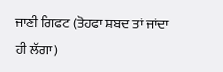ਜਾਣੀ ਗਿਫਟ (ਤੋਹਫਾ ਸ਼ਬਦ ਤਾਂ ਜਾਂਦਾ ਹੀ ਲੱਗਾ)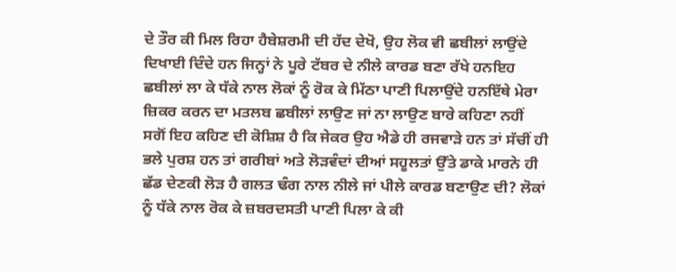ਦੇ ਤੌਰ ਕੀ ਮਿਲ ਰਿਹਾ ਹੈਬੇਸ਼ਰਮੀ ਦੀ ਹੱਦ ਦੇਖੋ, ਉਹ ਲੋਕ ਵੀ ਛਬੀਲਾਂ ਲਾਉਂਦੇ ਦਿਖਾਈ ਦਿੰਦੇ ਹਨ ਜਿਨ੍ਹਾਂ ਨੇ ਪੂਰੇ ਟੱਬਰ ਦੇ ਨੀਲੇ ਕਾਰਡ ਬਣਾ ਰੱਖੇ ਹਨਇਹ ਛਬੀਲਾਂ ਲਾ ਕੇ ਧੱਕੇ ਨਾਲ ਲੋਕਾਂ ਨੂੰ ਰੋਕ ਕੇ ਮਿੱਠਾ ਪਾਣੀ ਪਿਲਾਉਂਦੇ ਹਨਇੱਥੇ ਮੇਰਾ ਜ਼ਿਕਰ ਕਰਨ ਦਾ ਮਤਲਬ ਛਬੀਲਾਂ ਲਾਉਣ ਜਾਂ ਨਾ ਲਾਉਣ ਬਾਰੇ ਕਹਿਣਾ ਨਹੀਂ ਸਗੋਂ ਇਹ ਕਹਿਣ ਦੀ ਕੋਸ਼ਿਸ਼ ਹੈ ਕਿ ਜੇਕਰ ਉਹ ਐਡੇ ਹੀ ਰਜਵਾੜੇ ਹਨ ਤਾਂ ਸੱਚੀਂ ਹੀ ਭਲੇ ਪੁਰਸ਼ ਹਨ ਤਾਂ ਗਰੀਬਾਂ ਅਤੇ ਲੋੜਵੰਦਾਂ ਦੀਆਂ ਸਹੂਲਤਾਂ ਉੱਤੇ ਡਾਕੇ ਮਾਰਨੇ ਹੀ ਛੱਡ ਦੇਣਕੀ ਲੋੜ ਹੈ ਗਲਤ ਢੰਗ ਨਾਲ ਨੀਲੇ ਜਾਂ ਪੀਲੇ ਕਾਰਡ ਬਣਾਉਣ ਦੀ? ਲੋਕਾਂ ਨੂੰ ਧੱਕੇ ਨਾਲ ਰੋਕ ਕੇ ਜ਼ਬਰਦਸਤੀ ਪਾਣੀ ਪਿਲਾ ਕੇ ਕੀ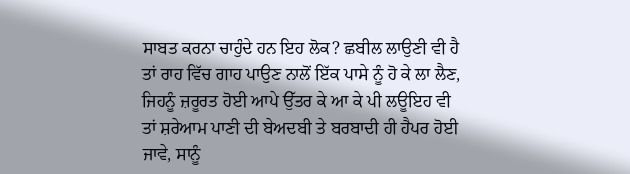ਸਾਬਤ ਕਰਨਾ ਚਾਹੁੰਦੇ ਹਨ ਇਹ ਲੋਕ? ਛਬੀਲ ਲਾਉਣੀ ਵੀ ਹੈ ਤਾਂ ਰਾਹ ਵਿੱਚ ਗਾਹ ਪਾਉਣ ਨਾਲੋਂ ਇੱਕ ਪਾਸੇ ਨੂੰ ਹੋ ਕੇ ਲਾ ਲੈਣ, ਜਿਹਨੂੰ ਜ਼ਰੂਰਤ ਹੋਈ ਆਪੇ ਉੱਤਰ ਕੇ ਆ ਕੇ ਪੀ ਲਊਇਹ ਵੀ ਤਾਂ ਸ਼ਰੇਆਮ ਪਾਣੀ ਦੀ ਬੇਅਦਬੀ ਤੇ ਬਰਬਾਦੀ ਹੀ ਹੈਪਰ ਹੋਈ ਜਾਵੇ, ਸਾਨੂੰ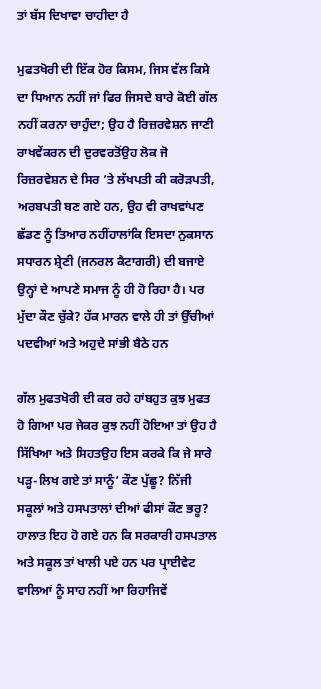ਤਾਂ ਬੱਸ ਦਿਖਾਵਾ ਚਾਹੀਦਾ ਹੈ

ਮੁਫਤਖੋਰੀ ਦੀ ਇੱਕ ਹੋਰ ਕਿਸਮ, ਜਿਸ ਵੱਲ ਕਿਸੇ ਦਾ ਧਿਆਨ ਨਹੀਂ ਜਾਂ ਫਿਰ ਜਿਸਦੇ ਬਾਰੇ ਕੋਈ ਗੱਲ ਨਹੀਂ ਕਰਨਾ ਚਾਹੁੰਦਾ; ਉਹ ਹੈ ਰਿਜ਼ਰਵੇਸ਼ਨ ਜਾਣੀ ਰਾਖਵੇਂਕਰਨ ਦੀ ਦੁਰਵਰਤੋਂਉਹ ਲੋਕ ਜੋ ਰਿਜ਼ਰਵੇਸ਼ਨ ਦੇ ਸਿਰ ’ਤੇ ਲੱਖਪਤੀ ਕੀ ਕਰੋੜਪਤੀ, ਅਰਬਪਤੀ ਬਣ ਗਏ ਹਨ, ਉਹ ਵੀ ਰਾਖਵਾਂਪਣ ਛੱਡਣ ਨੂੰ ਤਿਆਰ ਨਹੀਂਹਾਲਾਂਕਿ ਇਸਦਾ ਨੁਕਸਾਨ ਸਧਾਰਨ ਸ਼੍ਰੇਣੀ (ਜਨਰਲ ਕੈਟਾਗਰੀ) ਦੀ ਬਜਾਏ ਉਨ੍ਹਾਂ ਦੇ ਆਪਣੇ ਸਮਾਜ ਨੂੰ ਹੀ ਹੋ ਰਿਹਾ ਹੈ। ਪਰ ਮੁੱਦਾ ਕੌਣ ਚੁੱਕੇ? ਹੱਕ ਮਾਰਨ ਵਾਲੇ ਹੀ ਤਾਂ ਉੱਚੀਆਂ ਪਦਵੀਆਂ ਅਤੇ ਅਹੁਦੇ ਸਾਂਭੀ ਬੈਠੇ ਹਨ

ਗੱਲ ਮੁਫਤਖੋਰੀ ਦੀ ਕਰ ਰਹੇ ਹਾਂਬਹੁਤ ਕੁਝ ਮੁਫਤ ਹੋ ਗਿਆ ਪਰ ਜੇਕਰ ਕੁਝ ਨਹੀਂ ਹੋਇਆ ਤਾਂ ਉਹ ਹੈ ਸਿੱਖਿਆ ਅਤੇ ਸਿਹਤਉਹ ਇਸ ਕਰਕੇ ਕਿ ਜੇ ਸਾਰੇ ਪੜ੍ਹ-ਲਿਖ ਗਏ ਤਾਂ ਸਾਨੂੰ’ ਕੌਣ ਪੁੱਛੂ? ਨਿੱਜੀ ਸਕੂਲਾਂ ਅਤੇ ਹਸਪਤਾਲਾਂ ਦੀਆਂ ਫੀਸਾਂ ਕੌਣ ਭਰੂ? ਹਾਲਾਤ ਇਹ ਹੋ ਗਏ ਹਨ ਕਿ ਸਰਕਾਰੀ ਹਸਪਤਾਲ ਅਤੇ ਸਕੂਲ ਤਾਂ ਖਾਲੀ ਪਏ ਹਨ ਪਰ ਪ੍ਰਾਈਵੇਟ ਵਾਲਿਆਂ ਨੂੰ ਸਾਹ ਨਹੀਂ ਆ ਰਿਹਾਜਿਵੇਂ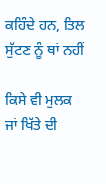ਕਹਿੰਦੇ ਹਨ, ਤਿਲ ਸੁੱਟਣ ਨੂੰ ਥਾਂ ਨਹੀਂ

ਕਿਸੇ ਵੀ ਮੁਲਕ ਜਾਂ ਖਿੱਤੇ ਦੀ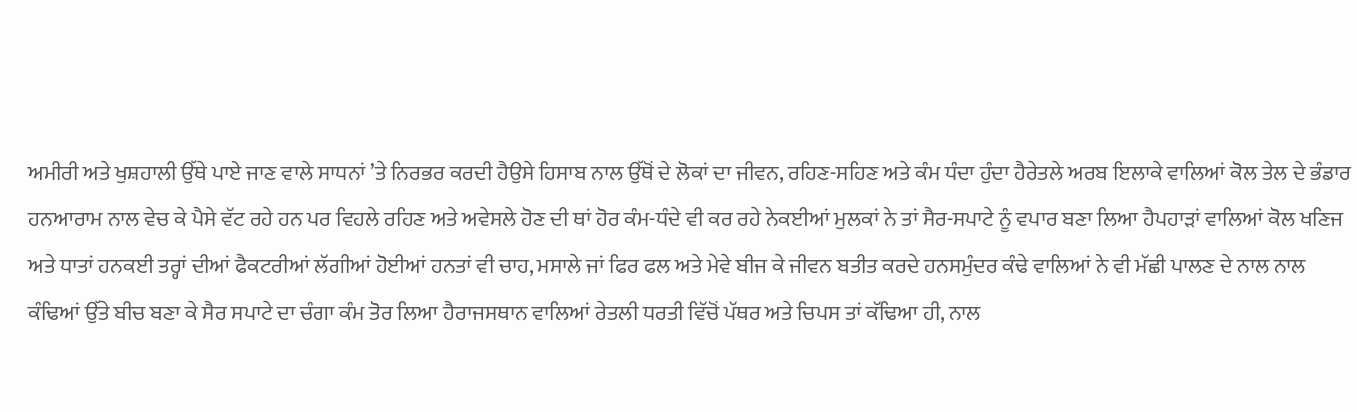ਅਮੀਰੀ ਅਤੇ ਖੁਸ਼ਹਾਲੀ ਉੱਥੇ ਪਾਏ ਜਾਣ ਵਾਲੇ ਸਾਧਨਾਂ ’ਤੇ ਨਿਰਭਰ ਕਰਦੀ ਹੈਉਸੇ ਹਿਸਾਬ ਨਾਲ ਉੱਥੋਂ ਦੇ ਲੋਕਾਂ ਦਾ ਜੀਵਨ, ਰਹਿਣ-ਸਹਿਣ ਅਤੇ ਕੰਮ ਧੰਦਾ ਹੁੰਦਾ ਹੈਰੇਤਲੇ ਅਰਬ ਇਲਾਕੇ ਵਾਲਿਆਂ ਕੋਲ ਤੇਲ ਦੇ ਭੰਡਾਰ ਹਨਆਰਾਮ ਨਾਲ ਵੇਚ ਕੇ ਪੈਸੇ ਵੱਟ ਰਹੇ ਹਨ ਪਰ ਵਿਹਲੇ ਰਹਿਣ ਅਤੇ ਅਵੇਸਲੇ ਹੋਣ ਦੀ ਥਾਂ ਹੋਰ ਕੰਮ-ਧੰਦੇ ਵੀ ਕਰ ਰਹੇ ਨੇਕਈਆਂ ਮੁਲਕਾਂ ਨੇ ਤਾਂ ਸੈਰ-ਸਪਾਟੇ ਨੂੰ ਵਪਾਰ ਬਣਾ ਲਿਆ ਹੈਪਹਾੜਾਂ ਵਾਲਿਆਂ ਕੋਲ ਖਣਿਜ ਅਤੇ ਧਾਤਾਂ ਹਨਕਈ ਤਰ੍ਹਾਂ ਦੀਆਂ ਫੈਕਟਰੀਆਂ ਲੱਗੀਆਂ ਹੋਈਆਂ ਹਨਤਾਂ ਵੀ ਚਾਹ, ਮਸਾਲੇ ਜਾਂ ਫਿਰ ਫਲ ਅਤੇ ਮੇਵੇ ਬੀਜ ਕੇ ਜੀਵਨ ਬਤੀਤ ਕਰਦੇ ਹਨਸਮੁੰਦਰ ਕੰਢੇ ਵਾਲਿਆਂ ਨੇ ਵੀ ਮੱਛੀ ਪਾਲਣ ਦੇ ਨਾਲ ਨਾਲ ਕੰਢਿਆਂ ਉੱਤੇ ਬੀਚ ਬਣਾ ਕੇ ਸੈਰ ਸਪਾਟੇ ਦਾ ਚੰਗਾ ਕੰਮ ਤੋਰ ਲਿਆ ਹੈਰਾਜਸਥਾਨ ਵਾਲਿਆਂ ਰੇਤਲੀ ਧਰਤੀ ਵਿੱਚੋਂ ਪੱਥਰ ਅਤੇ ਚਿਪਸ ਤਾਂ ਕੱਢਿਆ ਹੀ, ਨਾਲ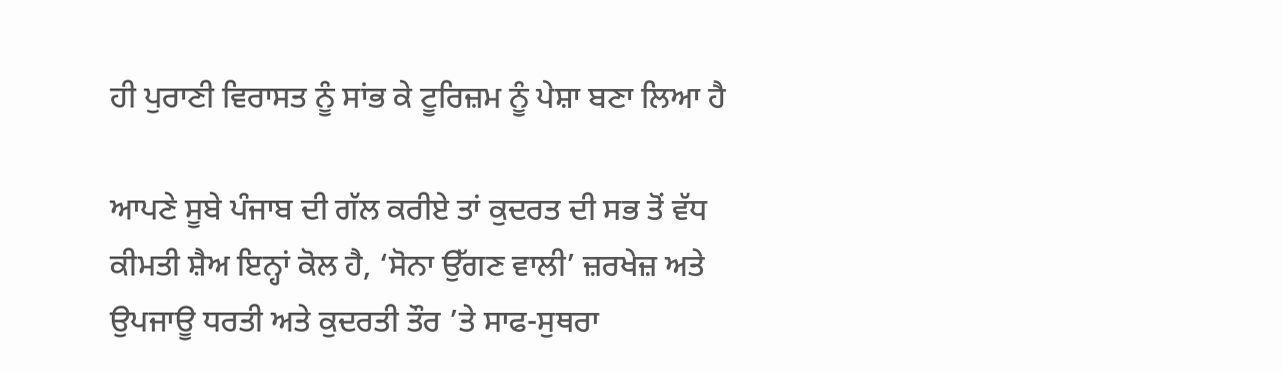ਹੀ ਪੁਰਾਣੀ ਵਿਰਾਸਤ ਨੂੰ ਸਾਂਭ ਕੇ ਟੂਰਿਜ਼ਮ ਨੂੰ ਪੇਸ਼ਾ ਬਣਾ ਲਿਆ ਹੈ

ਆਪਣੇ ਸੂਬੇ ਪੰਜਾਬ ਦੀ ਗੱਲ ਕਰੀਏ ਤਾਂ ਕੁਦਰਤ ਦੀ ਸਭ ਤੋਂ ਵੱਧ ਕੀਮਤੀ ਸ਼ੈਅ ਇਨ੍ਹਾਂ ਕੋਲ ਹੈ, ‘ਸੋਨਾ ਉੱਗਣ ਵਾਲੀ’ ਜ਼ਰਖੇਜ਼ ਅਤੇ ਉਪਜਾਊ ਧਰਤੀ ਅਤੇ ਕੁਦਰਤੀ ਤੌਰ ’ਤੇ ਸਾਫ-ਸੁਥਰਾ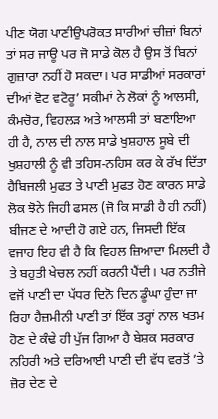ਪੀਣ ਯੋਗ ਪਾਣੀਉਪਰੋਕਤ ਸਾਰੀਆਂ ਚੀਜ਼ਾਂ ਬਿਨਾਂ ਤਾਂ ਸਰ ਜਾਊ ਪਰ ਜੋ ਸਾਡੇ ਕੋਲ ਹੈ ਉਸ ਤੋਂ ਬਿਨਾਂ ਗੁਜ਼ਾਰਾ ਨਹੀਂ ਹੋ ਸਕਦਾ। ਪਰ ਸਾਡੀਆਂ ਸਰਕਾਰਾਂ ਦੀਆਂ ਵੋਟ ਵਟੋਰੂ’ ਸਕੀਮਾਂ ਨੇ ਲੋਕਾਂ ਨੂੰ ਆਲਸੀ, ਕੰਮਚੋਰ, ਵਿਹਲੜ ਅਤੇ ਆਲਸੀ ਤਾਂ ਬਣਾਇਆ ਹੀ ਹੈ, ਨਾਲ ਦੀ ਨਾਲ ਸਾਡੇ ਖੁਸ਼ਹਾਲ ਸੂਬੇ ਦੀ ਖੁਸ਼ਹਾਲੀ ਨੂੰ ਵੀ ਤਹਿਸ-ਨਹਿਸ ਕਰ ਕੇ ਰੱਖ ਦਿੱਤਾ ਹੈਬਿਜਲੀ ਮੁਫਤ ਤੇ ਪਾਣੀ ਮੁਫਤ ਹੋਣ ਕਾਰਨ ਸਾਡੇ ਲੋਕ ਝੋਨੇ ਜਿਹੀ ਫਸਲ (ਜੋ ਕਿ ਸਾਡੀ ਹੈ ਹੀ ਨਹੀਂ) ਬੀਜਣ ਦੇ ਆਦੀ ਹੋ ਗਏ ਹਨ, ਜਿਸਦੀ ਇੱਕ ਵਜਾਹ ਇਹ ਵੀ ਹੈ ਕਿ ਵਿਹਲ ਜ਼ਿਆਦਾ ਮਿਲਦੀ ਹੈ ਤੇ ਬਹੁਤੀ ਖੇਚਲ ਨਹੀਂ ਕਰਨੀ ਪੈਂਦੀ। ਪਰ ਨਤੀਜੇ ਵਜੋਂ ਪਾਣੀ ਦਾ ਪੱਧਰ ਦਿਨੋ ਦਿਨ ਡੂੰਘਾ ਹੁੰਦਾ ਜਾ ਰਿਹਾ ਹੈਜ਼ਮੀਨੀ ਪਾਣੀ ਤਾਂ ਇੱਕ ਤਰ੍ਹਾਂ ਨਾਲ ਖਤਮ ਹੋਣ ਦੇ ਕੰਢੇ ਹੀ ਪੁੱਜ ਗਿਆ ਹੈ ਬੇਸ਼ਕ ਸਰਕਾਰ ਨਹਿਰੀ ਅਤੇ ਦਰਿਆਈ ਪਾਣੀ ਦੀ ਵੱਧ ਵਰਤੋਂ ’ਤੇ ਜ਼ੋਰ ਦੇਣ ਦੇ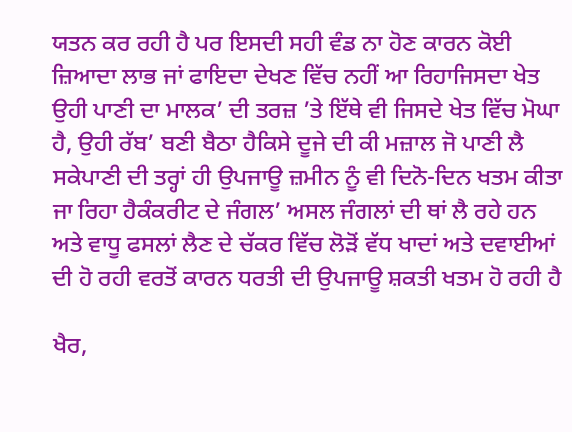ਯਤਨ ਕਰ ਰਹੀ ਹੈ ਪਰ ਇਸਦੀ ਸਹੀ ਵੰਡ ਨਾ ਹੋਣ ਕਾਰਨ ਕੋਈ ਜ਼ਿਆਦਾ ਲਾਭ ਜਾਂ ਫਾਇਦਾ ਦੇਖਣ ਵਿੱਚ ਨਹੀਂ ਆ ਰਿਹਾਜਿਸਦਾ ਖੇਤ ਉਹੀ ਪਾਣੀ ਦਾ ਮਾਲਕ’ ਦੀ ਤਰਜ਼ ’ਤੇ ਇੱਥੇ ਵੀ ਜਿਸਦੇ ਖੇਤ ਵਿੱਚ ਮੋਘਾ ਹੈ, ਉਹੀ ਰੱਬ’ ਬਣੀ ਬੈਠਾ ਹੈਕਿਸੇ ਦੂਜੇ ਦੀ ਕੀ ਮਜ਼ਾਲ ਜੋ ਪਾਣੀ ਲੈ ਸਕੇਪਾਣੀ ਦੀ ਤਰ੍ਹਾਂ ਹੀ ਉਪਜਾਊ ਜ਼ਮੀਨ ਨੂੰ ਵੀ ਦਿਨੋ-ਦਿਨ ਖਤਮ ਕੀਤਾ ਜਾ ਰਿਹਾ ਹੈਕੰਕਰੀਟ ਦੇ ਜੰਗਲ’ ਅਸਲ ਜੰਗਲਾਂ ਦੀ ਥਾਂ ਲੈ ਰਹੇ ਹਨ ਅਤੇ ਵਾਧੂ ਫਸਲਾਂ ਲੈਣ ਦੇ ਚੱਕਰ ਵਿੱਚ ਲੋੜੋਂ ਵੱਧ ਖਾਦਾਂ ਅਤੇ ਦਵਾਈਆਂ ਦੀ ਹੋ ਰਹੀ ਵਰਤੋਂ ਕਾਰਨ ਧਰਤੀ ਦੀ ਉਪਜਾਊ ਸ਼ਕਤੀ ਖਤਮ ਹੋ ਰਹੀ ਹੈ

ਖੈਰ,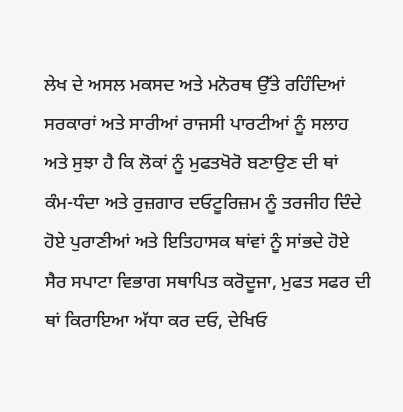ਲੇਖ ਦੇ ਅਸਲ ਮਕਸਦ ਅਤੇ ਮਨੋਰਥ ਉੱਤੇ ਰਹਿੰਦਿਆਂ ਸਰਕਾਰਾਂ ਅਤੇ ਸਾਰੀਆਂ ਰਾਜਸੀ ਪਾਰਟੀਆਂ ਨੂੰ ਸਲਾਹ ਅਤੇ ਸੁਝਾ ਹੈ ਕਿ ਲੋਕਾਂ ਨੂੰ ਮੁਫਤਖੋਰੋ ਬਣਾਉਣ ਦੀ ਥਾਂ ਕੰਮ-ਧੰਦਾ ਅਤੇ ਰੁਜ਼ਗਾਰ ਦਓਟੂਰਿਜ਼ਮ ਨੂੰ ਤਰਜੀਹ ਦਿੰਦੇ ਹੋਏ ਪੁਰਾਣੀਆਂ ਅਤੇ ਇਤਿਹਾਸਕ ਥਾਂਵਾਂ ਨੂੰ ਸਾਂਭਦੇ ਹੋਏ ਸੈਰ ਸਪਾਟਾ ਵਿਭਾਗ ਸਥਾਪਿਤ ਕਰੋਦੂਜਾ, ਮੁਫਤ ਸਫਰ ਦੀ ਥਾਂ ਕਿਰਾਇਆ ਅੱਧਾ ਕਰ ਦਓ, ਦੇਖਿਓ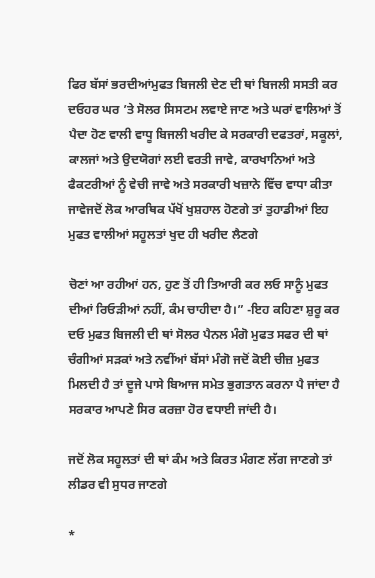ਫਿਰ ਬੱਸਾਂ ਭਰਦੀਆਂਮੁਫਤ ਬਿਜਲੀ ਦੇਣ ਦੀ ਥਾਂ ਬਿਜਲੀ ਸਸਤੀ ਕਰ ਦਓਹਰ ਘਰ ’ਤੇ ਸੋਲਰ ਸਿਸਟਮ ਲਵਾਏ ਜਾਣ ਅਤੇ ਘਰਾਂ ਵਾਲਿਆਂ ਤੋਂ ਪੈਦਾ ਹੋਣ ਵਾਲੀ ਵਾਧੂ ਬਿਜਲੀ ਖਰੀਦ ਕੇ ਸਰਕਾਰੀ ਦਫਤਰਾਂ, ਸਕੂਲਾਂ, ਕਾਲਜਾਂ ਅਤੇ ਉਦਯੋਗਾਂ ਲਈ ਵਰਤੀ ਜਾਵੇ, ਕਾਰਖਾਨਿਆਂ ਅਤੇ ਫੈਕਟਰੀਆਂ ਨੂੰ ਵੇਚੀ ਜਾਵੇ ਅਤੇ ਸਰਕਾਰੀ ਖਜ਼ਾਨੇ ਵਿੱਚ ਵਾਧਾ ਕੀਤਾ ਜਾਵੇਜਦੋਂ ਲੋਕ ਆਰਥਿਕ ਪੱਖੋਂ ਖੁਸ਼ਹਾਲ ਹੋਣਗੇ ਤਾਂ ਤੁਹਾਡੀਆਂ ਇਹ ਮੁਫਤ ਵਾਲੀਆਂ ਸਹੂਲਤਾਂ ਖੁਦ ਹੀ ਖਰੀਦ ਲੈਣਗੇ

ਚੋਣਾਂ ਆ ਰਹੀਆਂ ਹਨ, ਹੁਣ ਤੋਂ ਹੀ ਤਿਆਰੀ ਕਰ ਲਓ ਸਾਨੂੰ ਮੁਫਤ ਦੀਆਂ ਰਿਓੜੀਆਂ ਨਹੀਂ, ਕੰਮ ਚਾਹੀਦਾ ਹੈ।” -ਇਹ ਕਹਿਣਾ ਸ਼ੁਰੂ ਕਰ ਦਓ ਮੁਫਤ ਬਿਜਲੀ ਦੀ ਥਾਂ ਸੋਲਰ ਪੈਨਲ ਮੰਗੋ ਮੁਫਤ ਸਫਰ ਦੀ ਥਾਂ ਚੰਗੀਆਂ ਸੜਕਾਂ ਅਤੇ ਨਵੀਂਆਂ ਬੱਸਾਂ ਮੰਗੋ ਜਦੋਂ ਕੋਈ ਚੀਜ਼ ਮੁਫਤ ਮਿਲਦੀ ਹੈ ਤਾਂ ਦੂਜੇ ਪਾਸੇ ਬਿਆਜ ਸਮੇਤ ਭੁਗਤਾਨ ਕਰਨਾ ਪੈ ਜਾਂਦਾ ਹੈ ਸਰਕਾਰ ਆਪਣੇ ਸਿਰ ਕਰਜ਼ਾ ਹੋਰ ਵਧਾਈ ਜਾਂਦੀ ਹੈ।

ਜਦੋਂ ਲੋਕ ਸਹੂਲਤਾਂ ਦੀ ਥਾਂ ਕੰਮ ਅਤੇ ਕਿਰਤ ਮੰਗਣ ਲੱਗ ਜਾਣਗੇ ਤਾਂ ਲੀਡਰ ਵੀ ਸੁਧਰ ਜਾਣਗੇ

*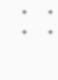*       *       *       *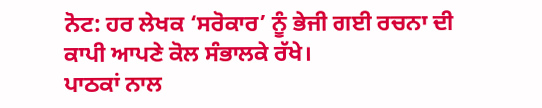ਨੋਟ: ਹਰ ਲੇਖਕ ‘ਸਰੋਕਾਰ’ ਨੂੰ ਭੇਜੀ ਗਈ ਰਚਨਾ ਦੀ ਕਾਪੀ ਆਪਣੇ ਕੋਲ ਸੰਭਾਲਕੇ ਰੱਖੇ।
ਪਾਠਕਾਂ ਨਾਲ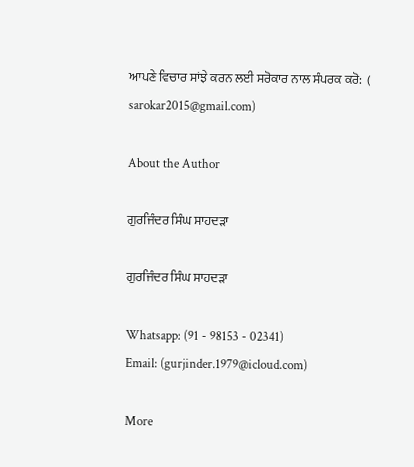ਆਪਣੇ ਵਿਚਾਰ ਸਾਂਝੇ ਕਰਨ ਲਈ ਸਰੋਕਾਰ ਨਾਲ ਸੰਪਰਕ ਕਰੋ:  (
sarokar2015@gmail.com)

About the Author

ਗੁਰਜਿੰਦਰ ਸਿੰਘ ਸਾਹਦੜਾ

ਗੁਰਜਿੰਦਰ ਸਿੰਘ ਸਾਹਦੜਾ

Whatsapp: (91 - 98153 - 02341)
Email: (gurjinder.1979@icloud.com)

More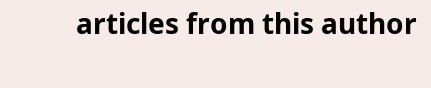articles from this author